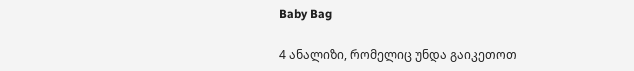Baby Bag

4 ანალიზი, რომელიც უნდა გაიკეთოთ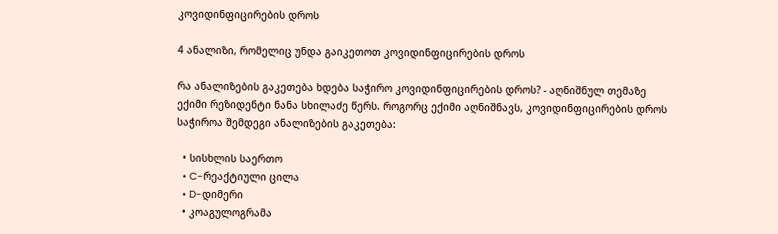კოვიდინფიცირების დროს

4 ანალიზი, რომელიც უნდა გაიკეთოთ კოვიდინფიცირების დროს

რა ანალიზების გაკეთება ხდება საჭირო კოვიდინფიცირების დროს? - აღნიშნულ თემაზე ექიმი რეზიდენტი ნანა სხილაძე წერს. როგორც ექიმი აღნიშნავს, კოვიდინფიცირების დროს საჭიროა შემდეგი ანალიზების გაკეთება:

  • სისხლის საერთო
  • C-რეაქტიული ცილა
  • D-დიმერი
  • კოაგულოგრამა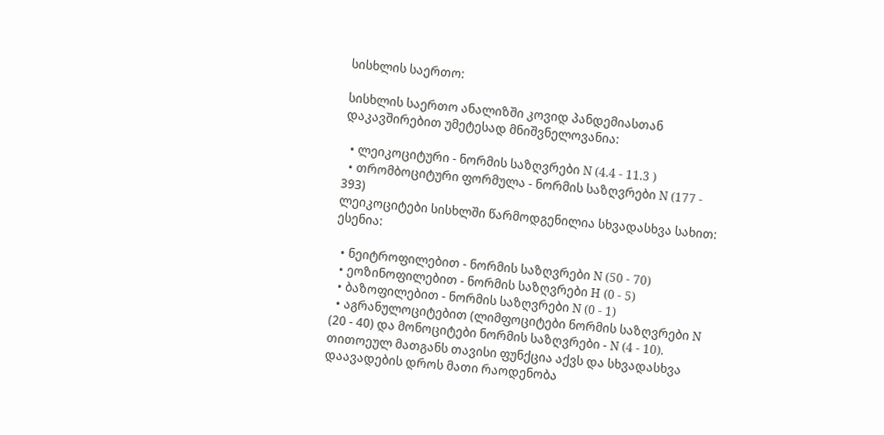სისხლის საერთო:

სისხლის საერთო ანალიზში კოვიდ პანდემიასთან დაკავშირებით უმეტესად მნიშვნელოვანია:

  • ლეიკოციტური - ნორმის საზღვრები N (4.4 - 11.3 )
  • თრომბოციტური ფორმულა - ნორმის საზღვრები N (177 - 393)
ლეიკოციტები სისხლში წარმოდგენილია სხვადასხვა სახით:
ესენია:

  • ნეიტროფილებით - ნორმის საზღვრები N (50 - 70)
  • ეოზინოფილებით - ნორმის საზღვრები H (0 - 5)
  • ბაზოფილებით - ნორმის საზღვრები N (0 - 1)
  • აგრანულოციტებით (ლიმფოციტები ნორმის საზღვრები N (20 - 40) და მონოციტები ნორმის საზღვრები - N (4 - 10).
თითოეულ მათგანს თავისი ფუნქცია აქვს და სხვადასხვა დაავადების დროს მათი რაოდენობა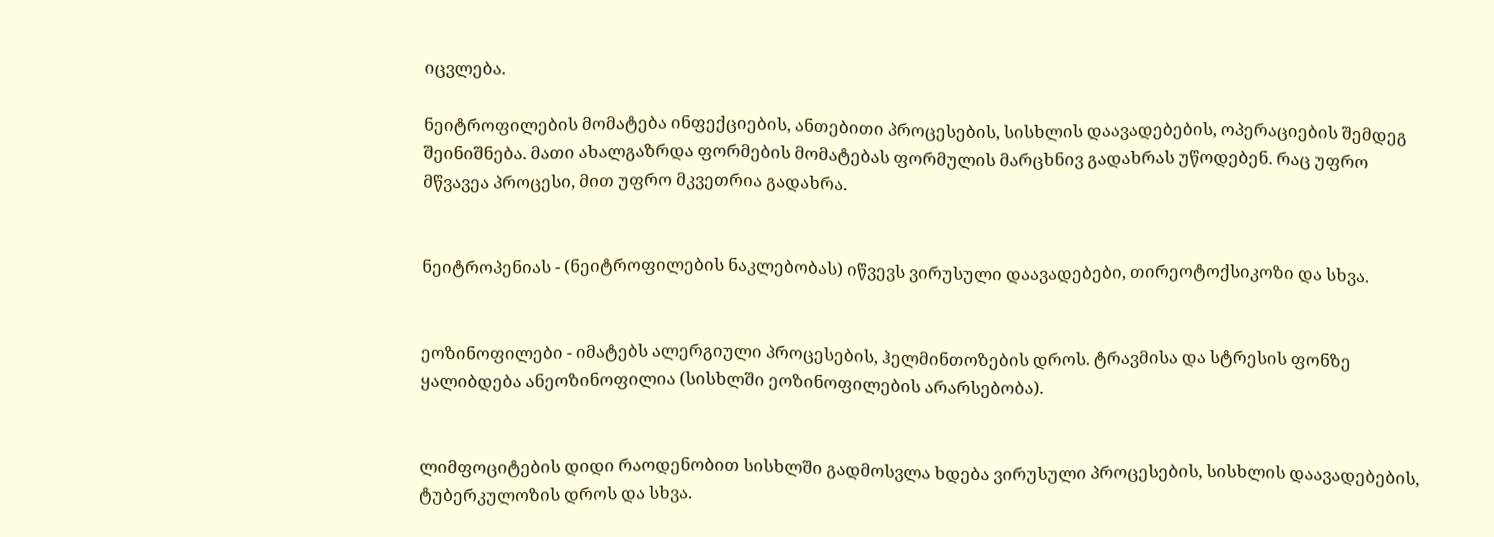იცვლება.

ნეიტროფილების მომატება ინფექციების, ანთებითი პროცესების, სისხლის დაავადებების, ოპერაციების შემდეგ შეინიშნება. მათი ახალგაზრდა ფორმების მომატებას ფორმულის მარცხნივ გადახრას უწოდებენ. რაც უფრო მწვავეა პროცესი, მით უფრო მკვეთრია გადახრა.


ნეიტროპენიას - (ნეიტროფილების ნაკლებობას) იწვევს ვირუსული დაავადებები, თირეოტოქსიკოზი და სხვა.


ეოზინოფილები - იმატებს ალერგიული პროცესების, ჰელმინთოზების დროს. ტრავმისა და სტრესის ფონზე ყალიბდება ანეოზინოფილია (სისხლში ეოზინოფილების არარსებობა).


ლიმფოციტების დიდი რაოდენობით სისხლში გადმოსვლა ხდება ვირუსული პროცესების, სისხლის დაავადებების, ტუბერკულოზის დროს და სხვა.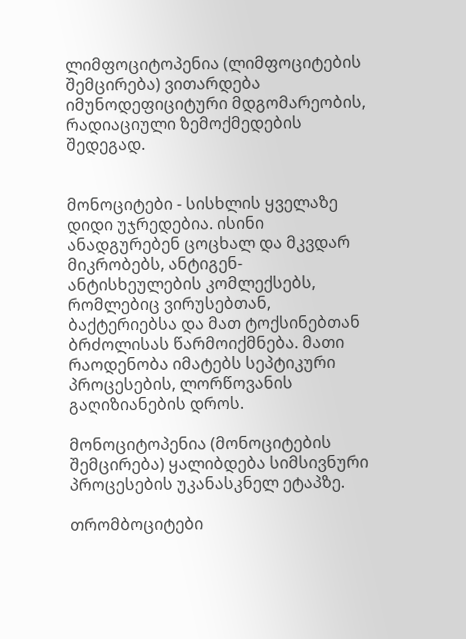ლიმფოციტოპენია (ლიმფოციტების შემცირება) ვითარდება იმუნოდეფიციტური მდგომარეობის, რადიაციული ზემოქმედების შედეგად.


მონოციტები - სისხლის ყველაზე დიდი უჯრედებია. ისინი ანადგურებენ ცოცხალ და მკვდარ მიკრობებს, ანტიგენ-ანტისხეულების კომლექსებს, რომლებიც ვირუსებთან, ბაქტერიებსა და მათ ტოქსინებთან ბრძოლისას წარმოიქმნება. მათი რაოდენობა იმატებს სეპტიკური პროცესების, ლორწოვანის გაღიზიანების დროს.

მონოციტოპენია (მონოციტების შემცირება) ყალიბდება სიმსივნური პროცესების უკანასკნელ ეტაპზე.

თრომბოციტები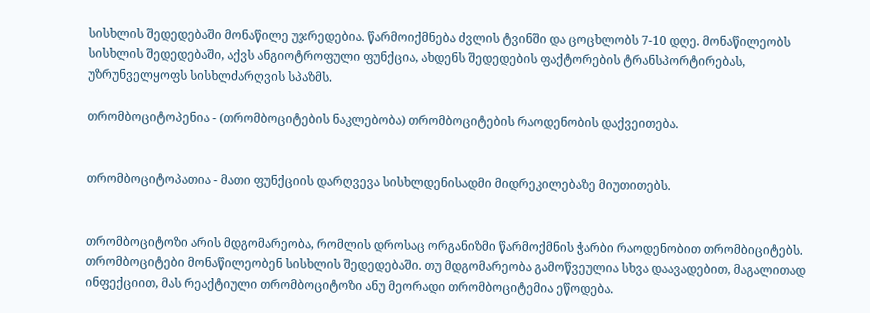სისხლის შედედებაში მონაწილე უჯრედებია. წარმოიქმნება ძვლის ტვინში და ცოცხლობს 7-10 დღე. მონაწილეობს სისხლის შედედებაში, აქვს ანგიოტროფული ფუნქცია, ახდენს შედედების ფაქტორების ტრანსპორტირებას, უზრუნველყოფს სისხლძარღვის სპაზმს.

თრომბოციტოპენია - (თრომბოციტების ნაკლებობა) თრომბოციტების რაოდენობის დაქვეითება.


თრომბოციტოპათია - მათი ფუნქციის დარღვევა სისხლდენისადმი მიდრეკილებაზე მიუთითებს.


თრომბოციტოზი არის მდგომარეობა, რომლის დროსაც ორგანიზმი წარმოქმნის ჭარბი რაოდენობით თრომბიციტებს. თრომბოციტები მონაწილეობენ სისხლის შედედებაში. თუ მდგომარეობა გამოწვეულია სხვა დაავადებით, მაგალითად ინფექციით, მას რეაქტიული თრომბოციტოზი ანუ მეორადი თრომბოციტემია ეწოდება.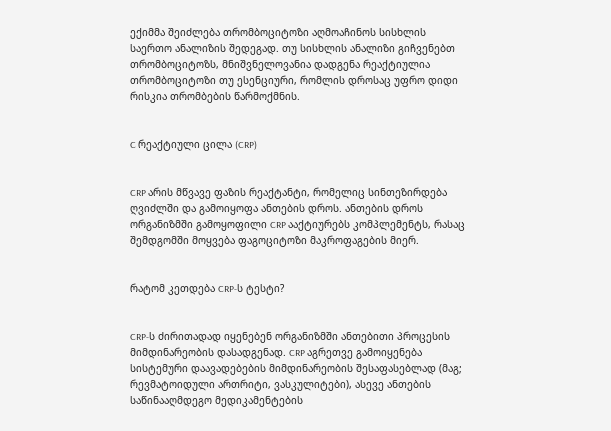ექიმმა შეიძლება თრომბოციტოზი აღმოაჩინოს სისხლის საერთო ანალიზის შედეგად. თუ სისხლის ანალიზი გიჩვენებთ თრომბოციტოზს, მნიშვნელოვანია დადგენა რეაქტიულია თრომბოციტოზი თუ ესენციური, რომლის დროსაც უფრო დიდი რისკია თრომბების წარმოქმნის.


C რეაქტიული ცილა (CRP)


CRP არის მწვავე ფაზის რეაქტანტი, რომელიც სინთეზირდება ღვიძლში და გამოიყოფა ანთების დროს. ანთების დროს ორგანიზმში გამოყოფილი CRP ააქტიურებს კომპლემენტს, რასაც შემდგომში მოყვება ფაგოციტოზი მაკროფაგების მიერ.


რატომ კეთდება CRP-ს ტესტი?


CRP-ს ძირითადად იყენებენ ორგანიზმში ანთებითი პროცესის მიმდინარეობის დასადგენად. CRP აგრეთვე გამოიყენება სისტემური დაავადებების მიმდინარეობის შესაფასებლად (მაგ; რევმატოიდული ართრიტი, ვასკულიტები), ასევე ანთების საწინააღმდეგო მედიკამენტების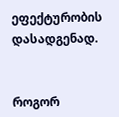ეფექტურობის დასადგენად.


როგორ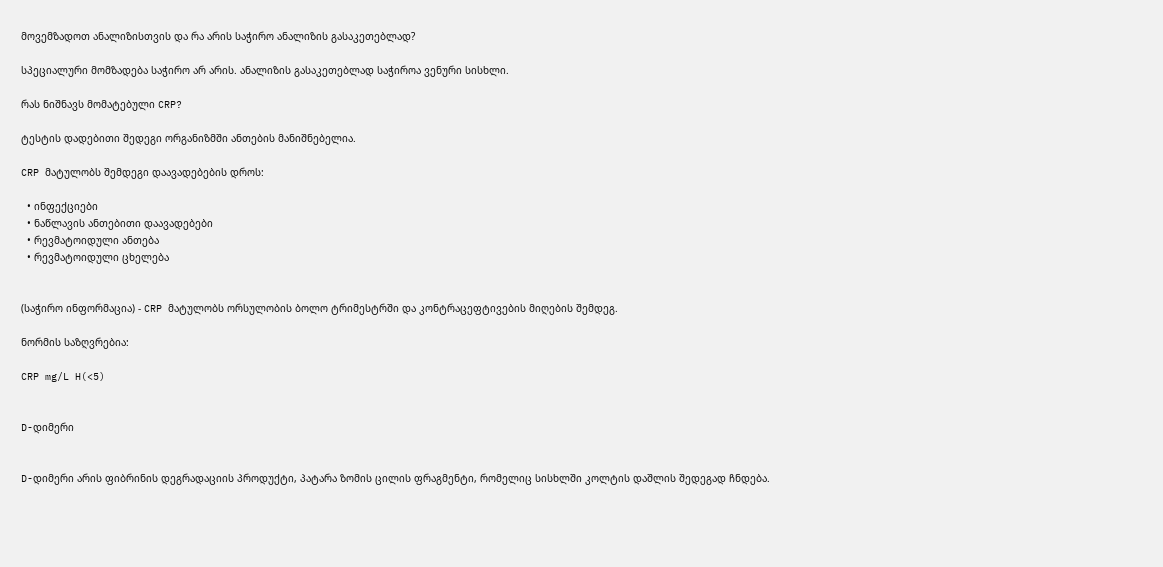მოვემზადოთ ანალიზისთვის და რა არის საჭირო ანალიზის გასაკეთებლად?

სპეციალური მომზადება საჭირო არ არის. ანალიზის გასაკეთებლად საჭიროა ვენური სისხლი.

რას ნიშნავს მომატებული CRP?

ტესტის დადებითი შედეგი ორგანიზმში ანთების მანიშნებელია.

CRP მატულობს შემდეგი დაავადებების დროს:

  • ინფექციები
  • ნაწლავის ანთებითი დაავადებები
  • რევმატოიდული ანთება
  • რევმატოიდული ცხელება


(საჭირო ინფორმაცია) - CRP მატულობს ორსულობის ბოლო ტრიმესტრში და კონტრაცეფტივების მიღების შემდეგ.

ნორმის საზღვრებია:

CRP mg/L H(<5)


D-დიმერი


D-დიმერი არის ფიბრინის დეგრადაციის პროდუქტი, პატარა ზომის ცილის ფრაგმენტი, რომელიც სისხლში კოლტის დაშლის შედეგად ჩნდება.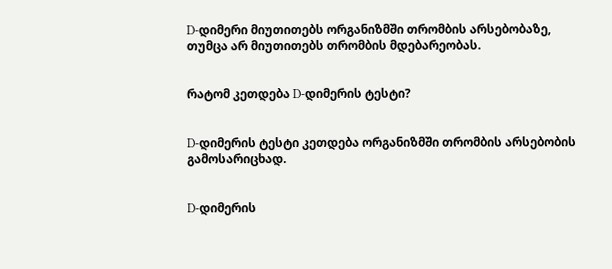D-დიმერი მიუთითებს ორგანიზმში თრომბის არსებობაზე, თუმცა არ მიუთითებს თრომბის მდებარეობას.


რატომ კეთდება D-დიმერის ტესტი?


D-დიმერის ტესტი კეთდება ორგანიზმში თრომბის არსებობის გამოსარიცხად.


D-დიმერის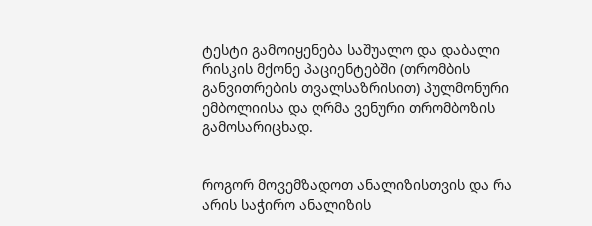ტესტი გამოიყენება საშუალო და დაბალი რისკის მქონე პაციენტებში (თრომბის განვითრების თვალსაზრისით) პულმონური ემბოლიისა და ღრმა ვენური თრომბოზის გამოსარიცხად.


როგორ მოვემზადოთ ანალიზისთვის და რა არის საჭირო ანალიზის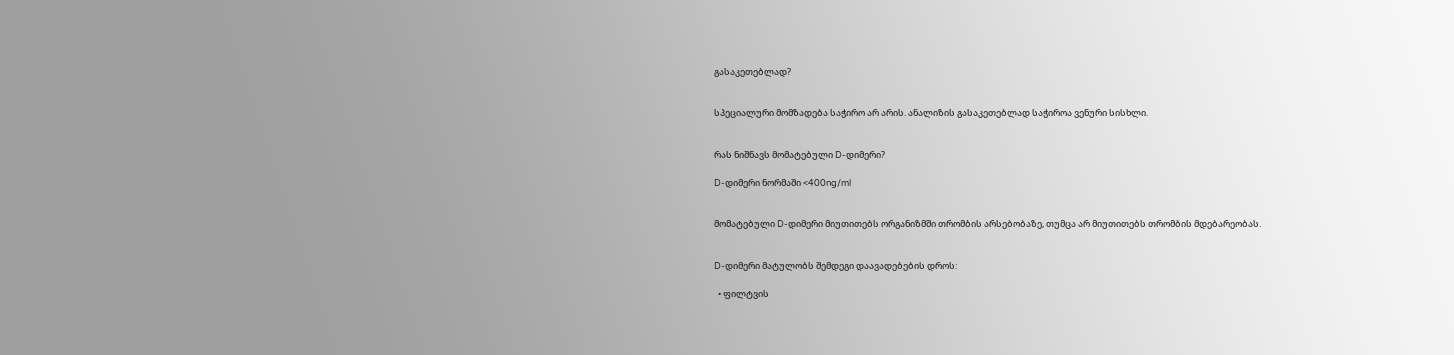გასაკეთებლად?


სპეციალური მომზადება საჭირო არ არის. ანალიზის გასაკეთებლად საჭიროა ვენური სისხლი.


რას ნიშნავს მომატებული D-დიმერი?

D-დიმერი ნორმაში <400ng/ml


მომატებული D-დიმერი მიუთითებს ორგანიზმში თრომბის არსებობაზე, თუმცა არ მიუთითებს თრომბის მდებარეობას.


D-დიმერი მატულობს შემდეგი დაავადებების დროს:

  • ფილტვის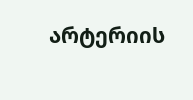არტერიის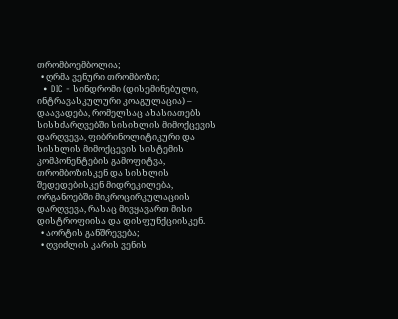თრომბოემბოლია;
  • ღრმა ვენური თრომბოზი;
  • DIC - სინდრომი (დისემინებული, ინტრავასკულური კოაგულაცია) – დაავადება, რომელსაც ახასიათებს სისხძარღვებში სისიხლის მიმოქცევის დარღვევა, ფიბრინოლიტიკური და სისხლის მიმოქცევის სისტემის კომპონენტების გამოფიტვა, თრომბოზისკენ და სისხლის შედედებისკენ მიდრეკილება, ორგანოებში მიკროცირკულაციის დარღვევა, რასაც მივყავართ მისი დისტროფიისა და დისფუნქციისკენ.
  • აორტის განშრევება;
  • ღვიძლის კარის ვენის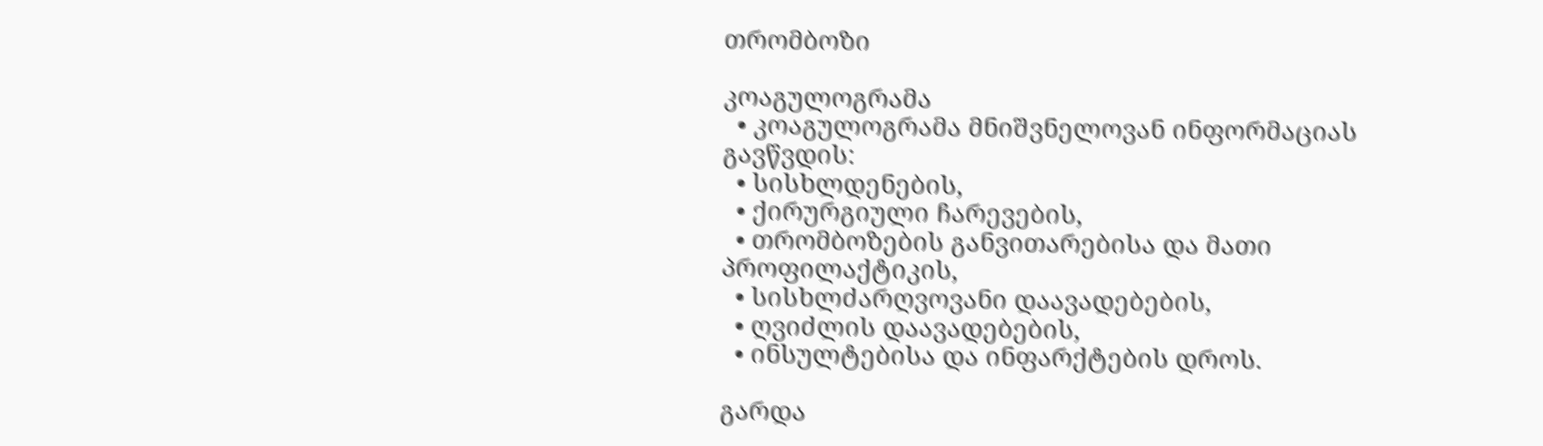თრომბოზი

კოაგულოგრამა
  • კოაგულოგრამა მნიშვნელოვან ინფორმაციას გავწვდის:
  • სისხლდენების,
  • ქირურგიული ჩარევების,
  • თრომბოზების განვითარებისა და მათი პროფილაქტიკის,
  • სისხლძარღვოვანი დაავადებების,
  • ღვიძლის დაავადებების,
  • ინსულტებისა და ინფარქტების დროს.

გარდა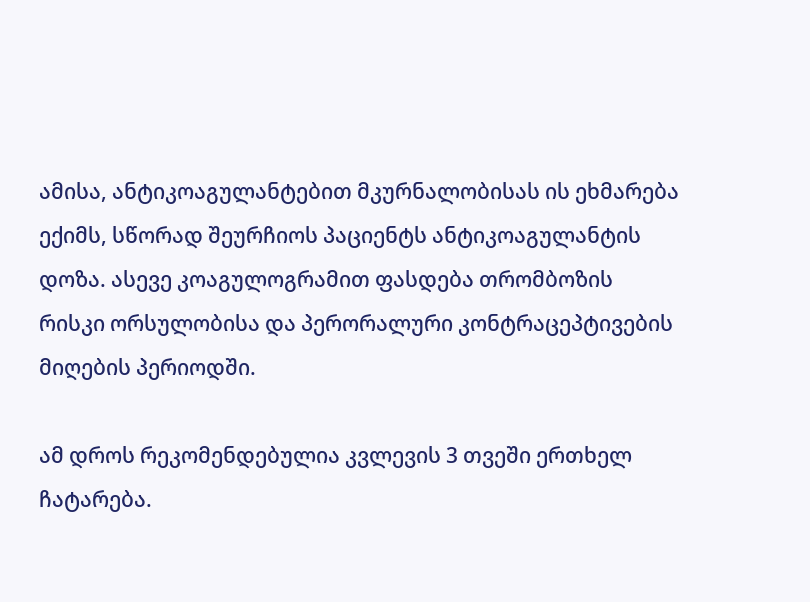ამისა, ანტიკოაგულანტებით მკურნალობისას ის ეხმარება ექიმს, სწორად შეურჩიოს პაციენტს ანტიკოაგულანტის დოზა. ასევე კოაგულოგრამით ფასდება თრომბოზის რისკი ორსულობისა და პერორალური კონტრაცეპტივების მიღების პერიოდში.

ამ დროს რეკომენდებულია კვლევის 3 თვეში ერთხელ ჩატარება.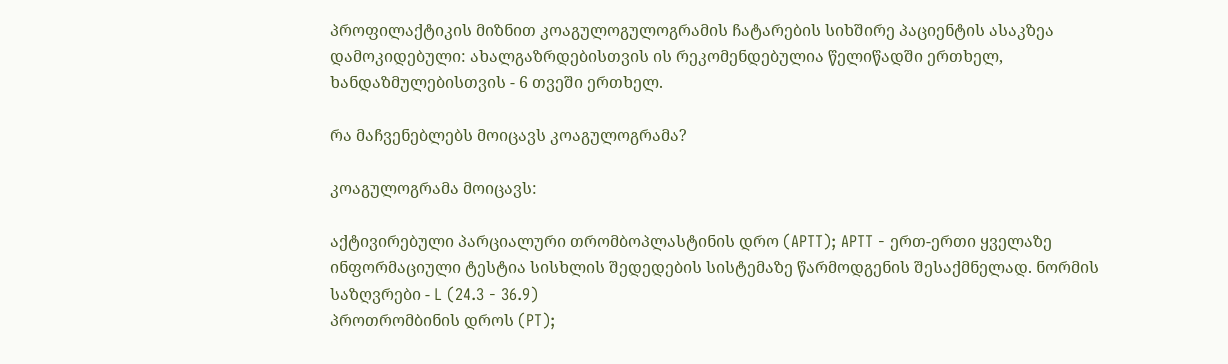პროფილაქტიკის მიზნით კოაგულოგულოგრამის ჩატარების სიხშირე პაციენტის ასაკზეა დამოკიდებული: ახალგაზრდებისთვის ის რეკომენდებულია წელიწადში ერთხელ, ხანდაზმულებისთვის - 6 თვეში ერთხელ.

რა მაჩვენებლებს მოიცავს კოაგულოგრამა?

კოაგულოგრამა მოიცავს:

აქტივირებული პარციალური თრომბოპლასტინის დრო (APTT); APTT - ერთ-ერთი ყველაზე ინფორმაციული ტესტია სისხლის შედედების სისტემაზე წარმოდგენის შესაქმნელად. ნორმის საზღვრები - L (24.3 - 36.9)
პროთრომბინის დროს (PT);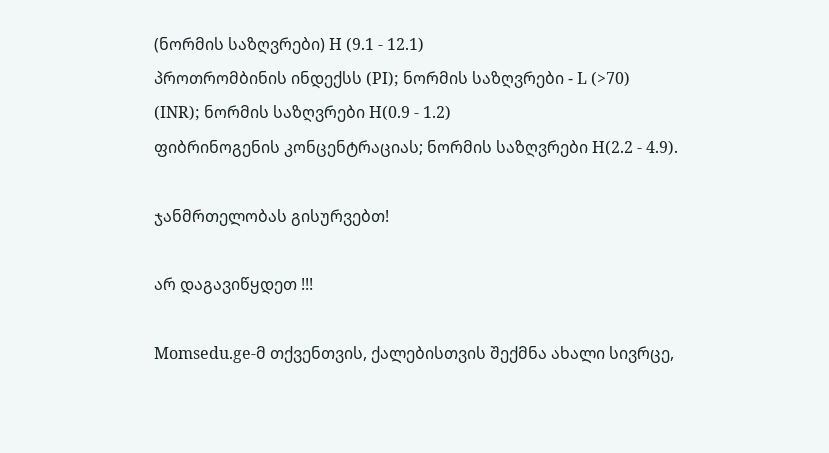(ნორმის საზღვრები) H (9.1 - 12.1)
პროთრომბინის ინდექსს (PI); ნორმის საზღვრები - L (>70)
(INR); ნორმის საზღვრები H(0.9 - 1.2)
ფიბრინოგენის კონცენტრაციას; ნორმის საზღვრები H(2.2 - 4.9).

ჯანმრთელობას გისურვებთ!

არ დაგავიწყდეთ !!!

Momsedu.ge-მ თქვენთვის, ქალებისთვის შექმნა ახალი სივრცე,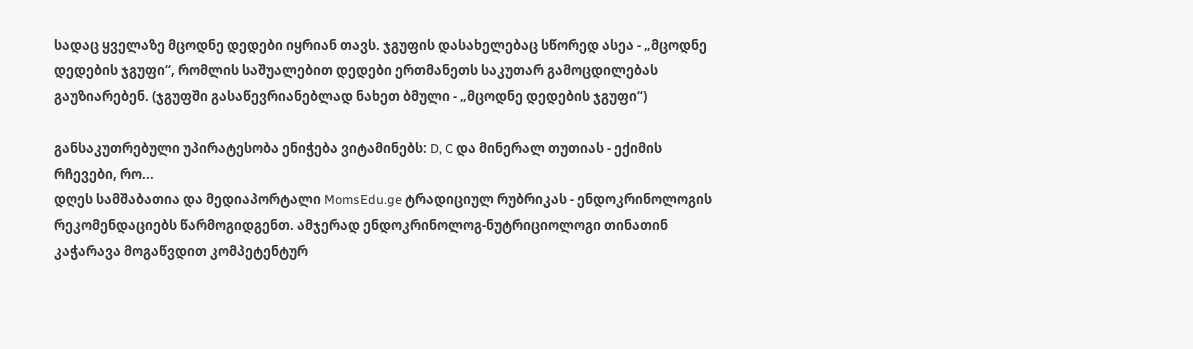სადაც ყველაზე მცოდნე დედები იყრიან თავს. ჯგუფის დასახელებაც სწორედ ასეა - „მცოდნე დედების ჯგუფი“, რომლის საშუალებით დედები ერთმანეთს საკუთარ გამოცდილებას გაუზიარებენ. (ჯგუფში გასაწევრიანებლად ნახეთ ბმული - „მცოდნე დედების ჯგუფი“)

განსაკუთრებული უპირატესობა ენიჭება ვიტამინებს: D, C და მინერალ თუთიას - ექიმის რჩევები, რო...
დღეს სამშაბათია და მედიაპორტალი MomsEdu.ge ტრადიციულ რუბრიკას - ენდოკრინოლოგის რეკომენდაციებს წარმოგიდგენთ. ამჯერად ენდოკრინოლოგ-ნუტრიციოლოგი თინათინ კაჭარავა მოგაწვდით კომპეტენტურ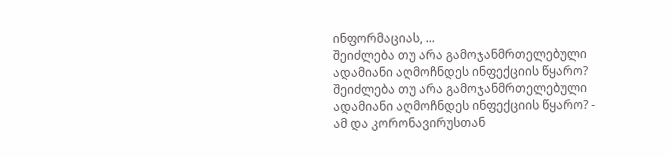ინფორმაციას, ...
შეიძლება თუ არა გამოჯანმრთელებული ადამიანი აღმოჩნდეს ინფექციის წყარო?
შეიძლება თუ არა გამოჯანმრთელებული ადამიანი აღმოჩნდეს ინფექციის წყარო? - ამ და კორონავირუსთან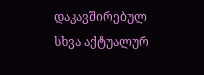დაკავშირებულ სხვა აქტუალურ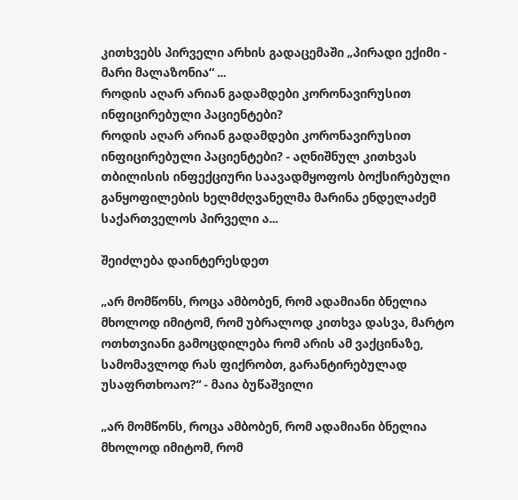კითხვებს პირველი არხის გადაცემაში „პირადი ექიმი - მარი მალაზონია“ ...
როდის აღარ არიან გადამდები კორონავირუსით ინფიცირებული პაციენტები?
როდის აღარ არიან გადამდები კორონავირუსით ინფიცირებული პაციენტები? - აღნიშნულ კითხვას თბილისის ინფექციური საავადმყოფოს ბოქსირებული განყოფილების ხელმძღვანელმა მარინა ენდელაძემ საქართველოს პირველი ა...

შეიძლება დაინტერესდეთ

„არ მომწონს, როცა ამბობენ, რომ ადამიანი ბნელია მხოლოდ იმიტომ, რომ უბრალოდ კითხვა დასვა, მარტო ოთხთვიანი გამოცდილება რომ არის ამ ვაქცინაზე, სამომავლოდ რას ფიქრობთ, გარანტირებულად უსაფრთხოაო?“ - მაია ბუწაშვილი

„არ მომწონს, როცა ამბობენ, რომ ადამიანი ბნელია მხოლოდ იმიტომ, რომ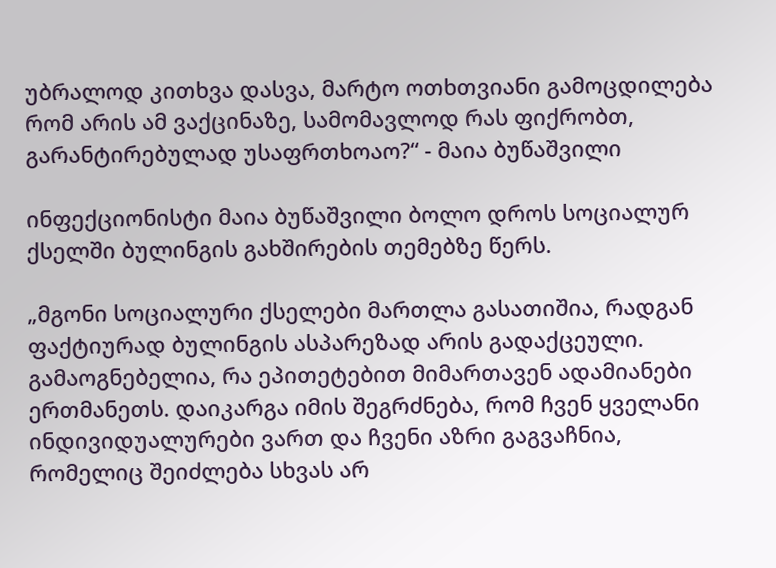უბრალოდ კითხვა დასვა, მარტო ოთხთვიანი გამოცდილება რომ არის ამ ვაქცინაზე, სამომავლოდ რას ფიქრობთ, გარანტირებულად უსაფრთხოაო?“ - მაია ბუწაშვილი

ინფექციონისტი მაია ბუწაშვილი ბოლო დროს სოციალურ ქსელში ბულინგის გახშირების თემებზე წერს.

„მგონი სოციალური ქსელები მართლა გასათიშია, რადგან ფაქტიურად ბულინგის ასპარეზად არის გადაქცეული. გამაოგნებელია, რა ეპითეტებით მიმართავენ ადამიანები ერთმანეთს. დაიკარგა იმის შეგრძნება, რომ ჩვენ ყველანი ინდივიდუალურები ვართ და ჩვენი აზრი გაგვაჩნია, რომელიც შეიძლება სხვას არ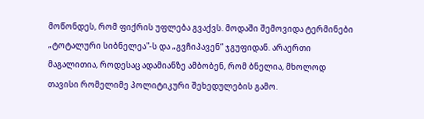მოწონდეს, რომ ფიქრის უფლება გვაქვს. მოდაში შემოვიდა ტერმინები „ტოტალური სიბნელეა"-ს და „გვჩიპავენ“ ჯგუფიდან. არაერთი მაგალითია, როდესაც ადამიანზე ამბობენ, რომ ბნელია, მხოლოდ თავისი რომელიმე პოლიტიკური შეხედულების გამო.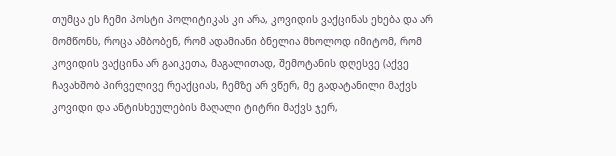თუმცა ეს ჩემი პოსტი პოლიტიკას კი არა, კოვიდის ვაქცინას ეხება და არ მომწონს, როცა ამბობენ, რომ ადამიანი ბნელია მხოლოდ იმიტომ, რომ კოვიდის ვაქცინა არ გაიკეთა, მაგალითად, შემოტანის დღესვე (აქვე ჩავახშობ პირველივე რეაქციას, ჩემზე არ ვწერ, მე გადატანილი მაქვს კოვიდი და ანტისხეულების მაღალი ტიტრი მაქვს ჯერ,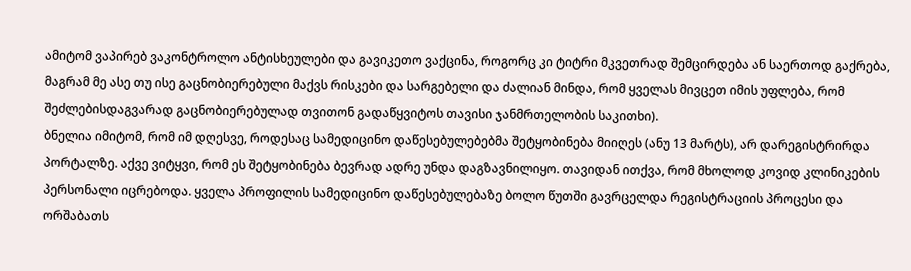ამიტომ ვაპირებ ვაკონტროლო ანტისხეულები და გავიკეთო ვაქცინა, როგორც კი ტიტრი მკვეთრად შემცირდება ან საერთოდ გაქრება, მაგრამ მე ასე თუ ისე გაცნობიერებული მაქვს რისკები და სარგებელი და ძალიან მინდა, რომ ყველას მივცეთ იმის უფლება, რომ შეძლებისდაგვარად გაცნობიერებულად თვითონ გადაწყვიტოს თავისი ჯანმრთელობის საკითხი).
ბნელია იმიტომ, რომ იმ დღესვე, როდესაც სამედიცინო დაწესებულებებმა შეტყობინება მიიღეს (ანუ 13 მარტს), არ დარეგისტრირდა პორტალზე. აქვე ვიტყვი, რომ ეს შეტყობინება ბევრად ადრე უნდა დაგზავნილიყო. თავიდან ითქვა, რომ მხოლოდ კოვიდ კლინიკების პერსონალი იცრებოდა. ყველა პროფილის სამედიცინო დაწესებულებაზე ბოლო წუთში გავრცელდა რეგისტრაციის პროცესი და ორშაბათს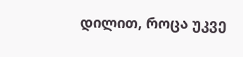დილით, როცა უკვე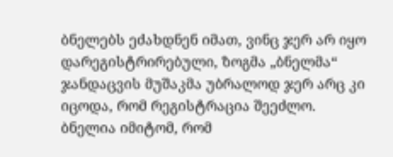ბნელებს ეძახდნენ იმათ, ვინც ჯერ არ იყო დარეგისტრირებული, ზოგმა „ბნელმა“ ჯანდაცვის მუშაკმა უბრალოდ ჯერ არც კი იცოდა, რომ რეგისტრაცია შეეძლო.
ბნელია იმიტომ, რომ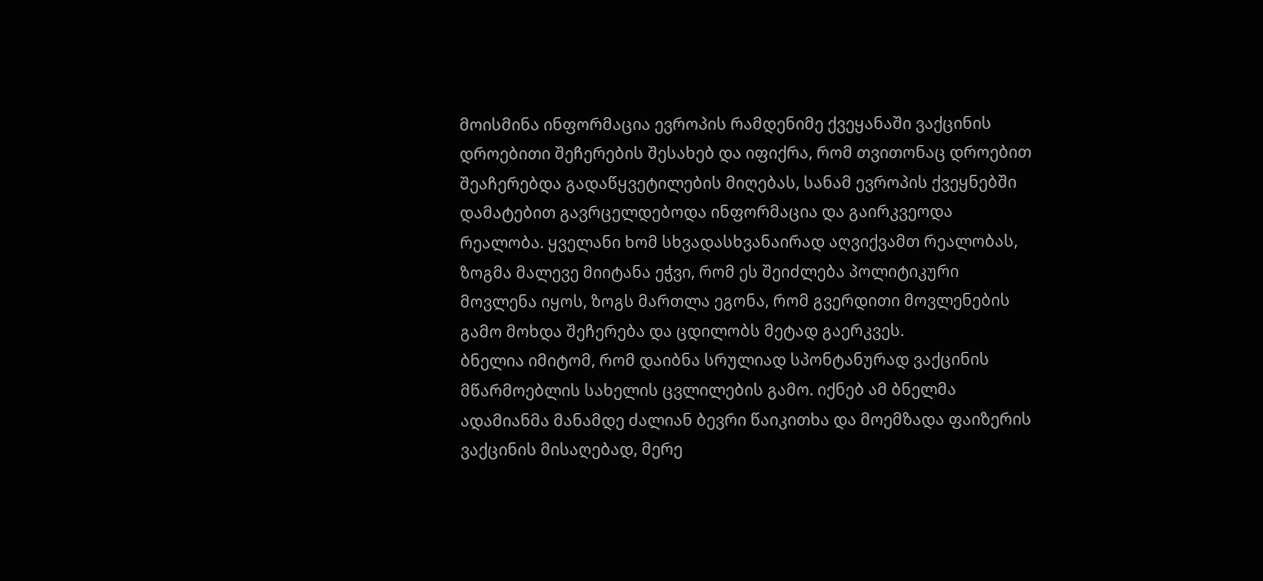მოისმინა ინფორმაცია ევროპის რამდენიმე ქვეყანაში ვაქცინის დროებითი შეჩერების შესახებ და იფიქრა, რომ თვითონაც დროებით შეაჩერებდა გადაწყვეტილების მიღებას, სანამ ევროპის ქვეყნებში დამატებით გავრცელდებოდა ინფორმაცია და გაირკვეოდა რეალობა. ყველანი ხომ სხვადასხვანაირად აღვიქვამთ რეალობას, ზოგმა მალევე მიიტანა ეჭვი, რომ ეს შეიძლება პოლიტიკური მოვლენა იყოს, ზოგს მართლა ეგონა, რომ გვერდითი მოვლენების გამო მოხდა შეჩერება და ცდილობს მეტად გაერკვეს.
ბნელია იმიტომ, რომ დაიბნა სრულიად სპონტანურად ვაქცინის მწარმოებლის სახელის ცვლილების გამო. იქნებ ამ ბნელმა ადამიანმა მანამდე ძალიან ბევრი წაიკითხა და მოემზადა ფაიზერის ვაქცინის მისაღებად, მერე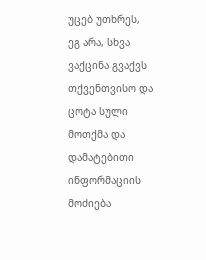უცებ უთხრეს, ეგ არა, სხვა ვაქცინა გვაქვს თქვენთვისო და ცოტა სული მოთქმა და დამატებითი ინფორმაციის მოძიება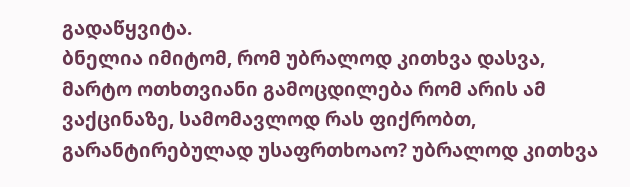გადაწყვიტა.
ბნელია იმიტომ, რომ უბრალოდ კითხვა დასვა, მარტო ოთხთვიანი გამოცდილება რომ არის ამ ვაქცინაზე, სამომავლოდ რას ფიქრობთ, გარანტირებულად უსაფრთხოაო? უბრალოდ კითხვა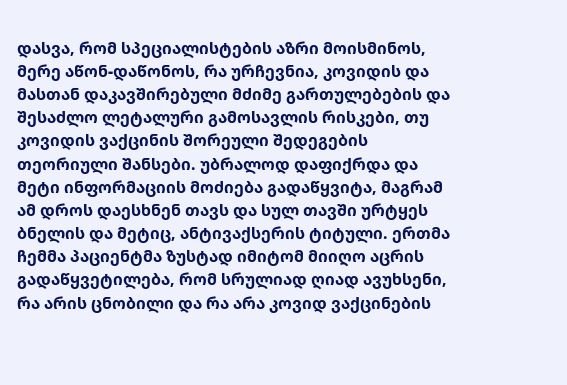დასვა, რომ სპეციალისტების აზრი მოისმინოს, მერე აწონ-დაწონოს, რა ურჩევნია, კოვიდის და მასთან დაკავშირებული მძიმე გართულებების და შესაძლო ლეტალური გამოსავლის რისკები, თუ კოვიდის ვაქცინის შორეული შედეგების თეორიული შანსები. უბრალოდ დაფიქრდა და მეტი ინფორმაციის მოძიება გადაწყვიტა, მაგრამ ამ დროს დაესხნენ თავს და სულ თავში ურტყეს ბნელის და მეტიც, ანტივაქსერის ტიტული. ერთმა ჩემმა პაციენტმა ზუსტად იმიტომ მიიღო აცრის გადაწყვეტილება, რომ სრულიად ღიად ავუხსენი, რა არის ცნობილი და რა არა კოვიდ ვაქცინების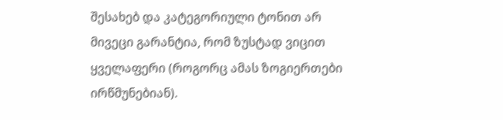შესახებ და კატეგორიული ტონით არ მივეცი გარანტია, რომ ზუსტად ვიცით ყველაფერი (როგორც ამას ზოგიერთები ირწმუნებიან).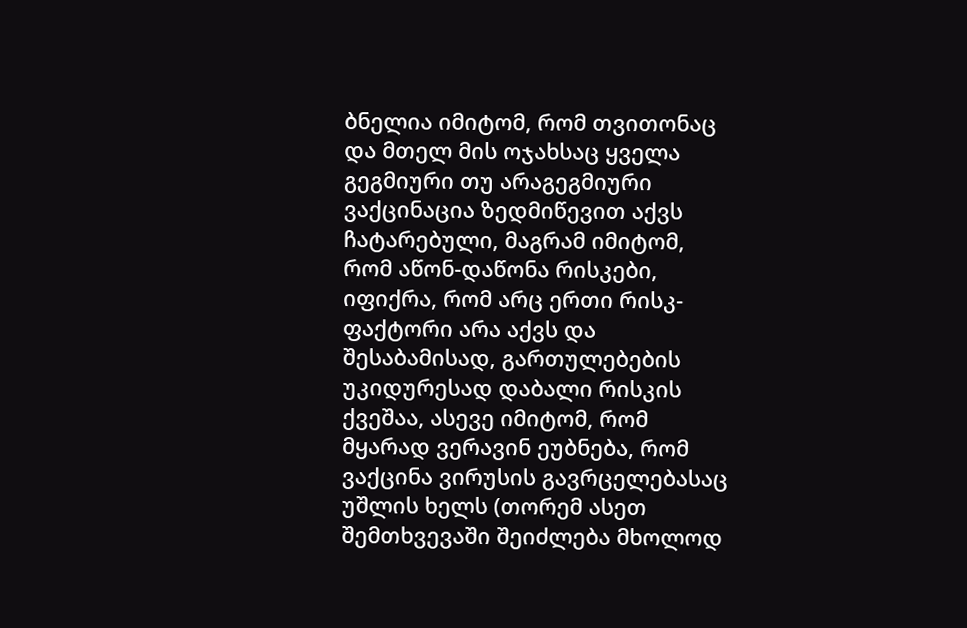ბნელია იმიტომ, რომ თვითონაც და მთელ მის ოჯახსაც ყველა გეგმიური თუ არაგეგმიური ვაქცინაცია ზედმიწევით აქვს ჩატარებული, მაგრამ იმიტომ, რომ აწონ-დაწონა რისკები, იფიქრა, რომ არც ერთი რისკ-ფაქტორი არა აქვს და შესაბამისად, გართულებების უკიდურესად დაბალი რისკის ქვეშაა, ასევე იმიტომ, რომ მყარად ვერავინ ეუბნება, რომ ვაქცინა ვირუსის გავრცელებასაც უშლის ხელს (თორემ ასეთ შემთხვევაში შეიძლება მხოლოდ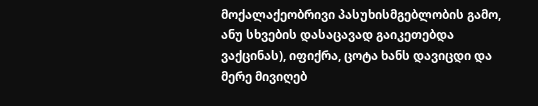მოქალაქეობრივი პასუხისმგებლობის გამო, ანუ სხვების დასაცავად გაიკეთებდა ვაქცინას), იფიქრა, ცოტა ხანს დავიცდი და მერე მივიღებ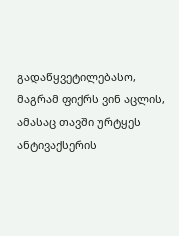გადაწყვეტილებასო, მაგრამ ფიქრს ვინ აცლის, ამასაც თავში ურტყეს ანტივაქსერის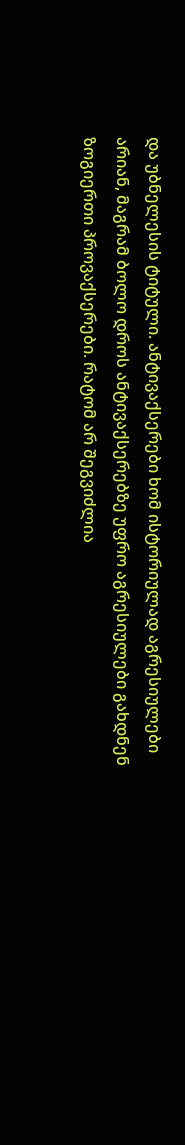და უბნელესის ტიტული. ანტივაქსერები ხომ ისტორიულად აგრესიულები არიან, მაგრამ ბოლო დროს ანტივაქსერებზე უფრო აგრესიულები გახდნენ ზოგიერთი პროვაქსერები. რატომ არ შეგვიძლია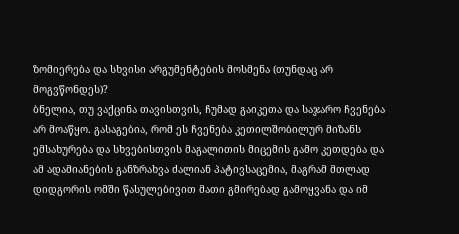ზომიერება და სხვისი არგუმენტების მოსმენა (თუნდაც არ მოგვწონდეს)?
ბნელია, თუ ვაქცინა თავისთვის, ჩუმად გაიკეთა და საჯარო ჩვენება არ მოაწყო. გასაგებია, რომ ეს ჩვენება კეთილშობილურ მიზანს ემსახურება და სხვებისთვის მაგალითის მიცემის გამო კეთდება და ამ ადამიანების განზრახვა ძალიან პატივსაცემია, მაგრამ მთლად დიდგორის ომში წასულებივით მათი გმირებად გამოყვანა და იმ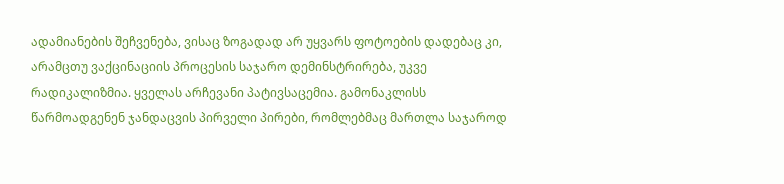ადამიანების შეჩვენება, ვისაც ზოგადად არ უყვარს ფოტოების დადებაც კი, არამცთუ ვაქცინაციის პროცესის საჯარო დემინსტრირება, უკვე რადიკალიზმია. ყველას არჩევანი პატივსაცემია. გამონაკლისს წარმოადგენენ ჯანდაცვის პირველი პირები, რომლებმაც მართლა საჯაროდ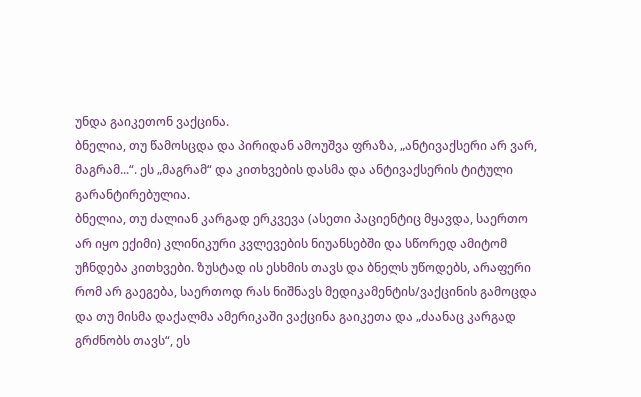უნდა გაიკეთონ ვაქცინა.
ბნელია, თუ წამოსცდა და პირიდან ამოუშვა ფრაზა, „ანტივაქსერი არ ვარ, მაგრამ...“. ეს „მაგრამ“ და კითხვების დასმა და ანტივაქსერის ტიტული გარანტირებულია.
ბნელია, თუ ძალიან კარგად ერკვევა (ასეთი პაციენტიც მყავდა, საერთო არ იყო ექიმი) კლინიკური კვლევების ნიუანსებში და სწორედ ამიტომ უჩნდება კითხვები. ზუსტად ის ესხმის თავს და ბნელს უწოდებს, არაფერი რომ არ გაეგება, საერთოდ რას ნიშნავს მედიკამენტის/ვაქცინის გამოცდა და თუ მისმა დაქალმა ამერიკაში ვაქცინა გაიკეთა და „ძაანაც კარგად გრძნობს თავს“, ეს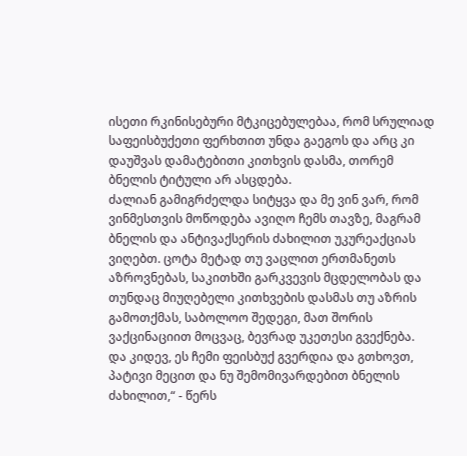ისეთი რკინისებური მტკიცებულებაა, რომ სრულიად საფეისბუქეთი ფერხთით უნდა გაეგოს და არც კი დაუშვას დამატებითი კითხვის დასმა, თორემ ბნელის ტიტული არ ასცდება.
ძალიან გამიგრძელდა სიტყვა და მე ვინ ვარ, რომ ვინმესთვის მოწოდება ავიღო ჩემს თავზე, მაგრამ ბნელის და ანტივაქსერის ძახილით უკურეაქციას ვიღებთ. ცოტა მეტად თუ ვაცლით ერთმანეთს აზროვნებას, საკითხში გარკვევის მცდელობას და თუნდაც მიუღებელი კითხვების დასმას თუ აზრის გამოთქმას, საბოლოო შედეგი, მათ შორის ვაქცინაციით მოცვაც, ბევრად უკეთესი გვექნება.
და კიდევ, ეს ჩემი ფეისბუქ გვერდია და გთხოვთ, პატივი მეცით და ნუ შემომივარდებით ბნელის ძახილით,“ - წერს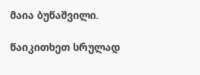მაია ბუწაშვილი.

წაიკითხეთ სრულად